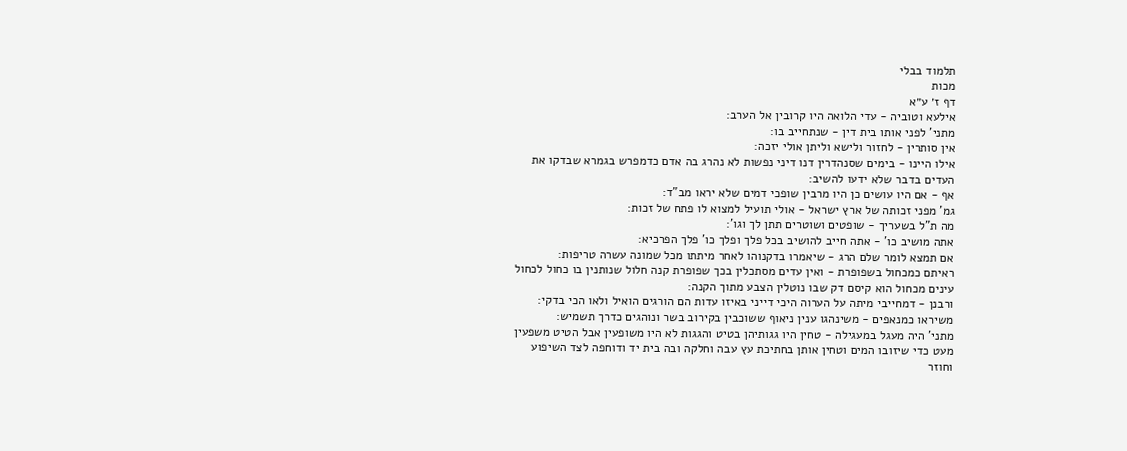תלמוד בבלי
מכות
דף ז׳ ע״א
אילעא וטוביה - עדי הלואה היו קרובין אל הערב:
מתני' לפני אותו בית דין - שנתחייב בו:
אין סותרין - לחזור ולישא וליתן אולי יזכה:
אילו היינו - בימים שסנהדרין דנו דיני נפשות לא נהרג בה אדם כדמפרש בגמרא שבדקו את העדים בדבר שלא ידעו להשיב:
אף - אם היו עושים כן היו מרבין שופכי דמים שלא יראו מב"ד:
גמ' מפני זכותה של ארץ ישראל - אולי תועיל למצוא לו פתח של זכות:
מה ת"ל בשעריך - שופטים ושוטרים תתן לך וגו':
אתה מושיב כו' - אתה חייב להושיב בכל פלך ופלך כו' פלך הפרכיא:
אם תמצא לומר שלם הרג - שיאמרו בדקנוהו לאחר מיתתו מכל שמונה עשרה טריפות:
ראיתם כמכחול בשפופרת - ואין עדים מסתכלין בכך שפופרת קנה חלול שנותנין בו כחול לכחול עינים מכחול הוא קיסם דק שבו נוטלין הצבע מתוך הקנה:
ורבנן - דמחייבי מיתה על הערוה היכי דייני באיזו עדות הם הורגים הואיל ולאו הכי בדקי:
משיראו כמנאפים - משינהגו ענין ניאוף ששוכבין בקירוב בשר ונוהגים כדרך תשמיש:
מתני' היה מעגל במעגילה - טחין היו גגותיהן בטיט והגגות לא היו משופעין אבל הטיט משפעין מעט כדי שיזובו המים וטחין אותן בחתיכת עץ עבה וחלקה ובה בית יד ודוחפה לצד השיפוע וחוזר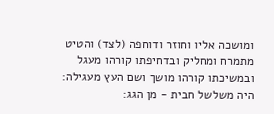ומושכה אליו וחוזר ודוחפה (לצד) והטיט מתמרח ומחליק ובדחיפתו קורהו מעגל ובמשיכתו קורהו מושך ושם העץ מעגילה:
היה משלשל חבית - מן הגג: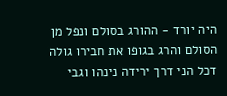היה יורד - ההורג בסולם ונפל מן הסולם והרג בגופו את חבירו גולה דכל הני דרך ירידה נינהו וגבי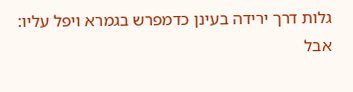גלות דרך ירידה בעינן כדמפרש בגמרא ויפל עליו:
אבל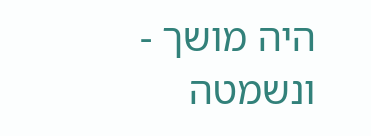היה מושך - ונשמטה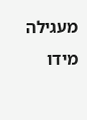מעגילה מידו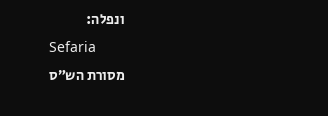ונפלה:
Sefaria
מסורת הש״ס